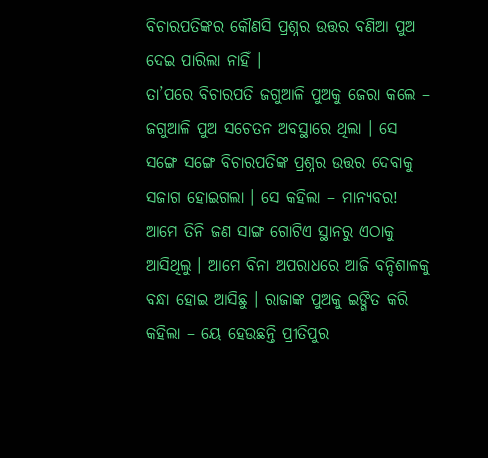ବିଚାରପତିଙ୍କର କୌଣସି ପ୍ରଶ୍ନର ଉତ୍ତର ବଣିଆ ପୁଅ ଦେଇ ପାରିଲା ନାହିଁ ।
ତା’ପରେ ବିଚାରପତି ଜଗୁଆଳି ପୁଅକୁ ଜେରା କଲେ – ଜଗୁଆଳି ପୁଅ ସଚେତନ ଅବସ୍ଥାରେ ଥିଲା । ସେ ସଙ୍ଗେ ସଙ୍ଗେ ବିଚାରପତିଙ୍କ ପ୍ରଶ୍ନର ଉତ୍ତର ଦେବାକୁ ସଜାଗ ହୋଇଗଲା । ସେ କହିଲା – ମାନ୍ୟବର! ଆମେ ତିନି ଜଣ ସାଙ୍ଗ ଗୋଟିଏ ସ୍ଥାନରୁ ଏଠାକୁ ଆସିଥିଲୁ । ଆମେ ବିନା ଅପରାଧରେ ଆଜି ବନ୍ଦିଶାଳକୁ ବନ୍ଧା ହୋଇ ଆସିଛୁ । ରାଜାଙ୍କ ପୁଅକୁ ଇଙ୍ଗିତ କରି କହିଲା – ୟେ ହେଉଛନ୍ତି ପ୍ରୀତିପୁର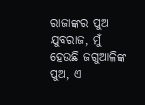ରାଜାଙ୍କର ପୁଅ ଯୁବରାଜ, ମୁଁ ହେଉଛି ଜଗୁଆଳିଙ୍କ ପୁଅ, ଏ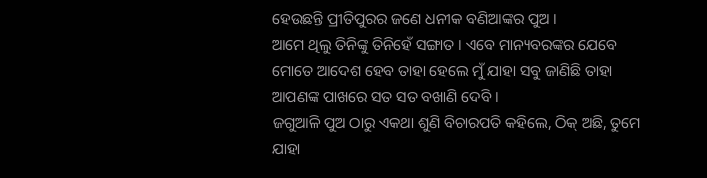ହେଉଛନ୍ତି ପ୍ରୀତିପୁରର ଜଣେ ଧନୀକ ବଣିଆଙ୍କର ପୁଅ ।
ଆମେ ଥିଲୁ ତିନିଙ୍କୁ ତିନିହେଁ ସଙ୍ଗାତ । ଏବେ ମାନ୍ୟବରଙ୍କର ଯେବେ ମୋତେ ଆଦେଶ ହେବ ତାହା ହେଲେ ମୁଁ ଯାହା ସବୁ ଜାଣିଛି ତାହା ଆପଣଙ୍କ ପାଖରେ ସତ ସତ ବଖାଣି ଦେବି ।
ଜଗୁଆଳି ପୁଅ ଠାରୁ ଏକଥା ଶୁଣି ବିଚାରପତି କହିଲେ, ଠିକ୍ ଅଛି, ତୁମେ ଯାହା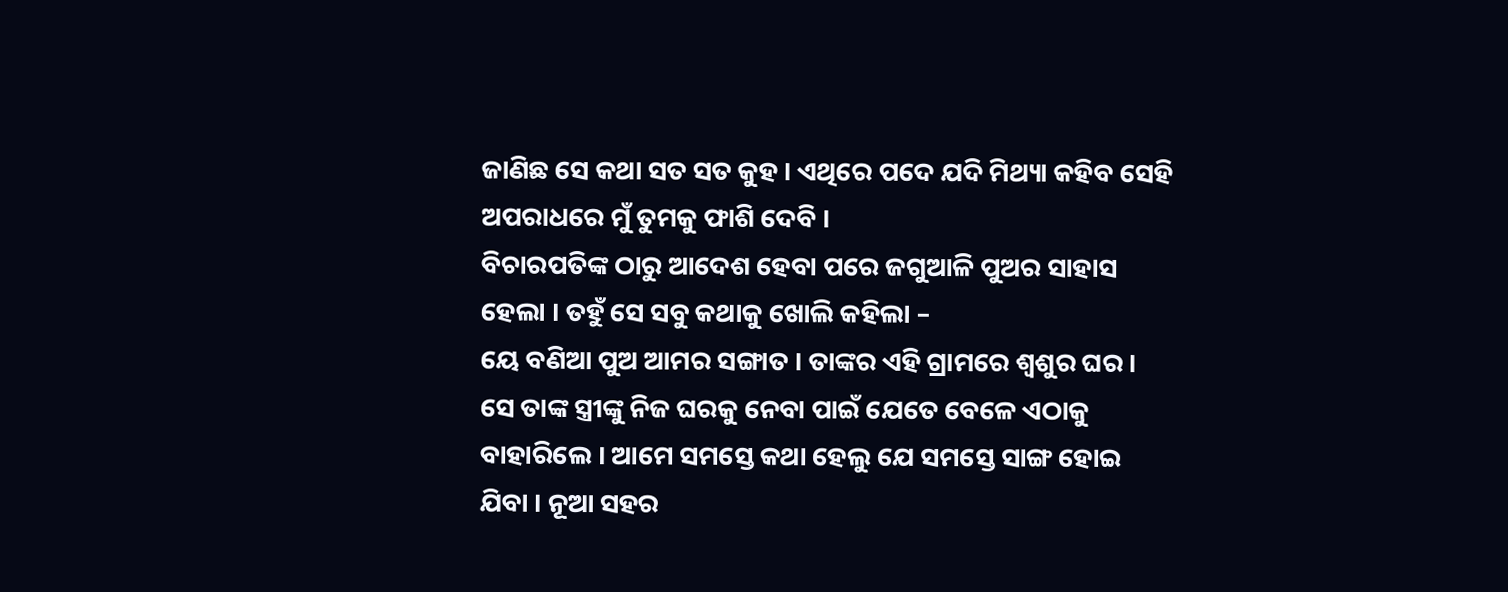ଜାଣିଛ ସେ କଥା ସତ ସତ କୁହ । ଏଥିରେ ପଦେ ଯଦି ମିଥ୍ୟା କହିବ ସେହି ଅପରାଧରେ ମୁଁ ତୁମକୁ ଫାଶି ଦେବି ।
ବିଚାରପତିଙ୍କ ଠାରୁ ଆଦେଶ ହେବା ପରେ ଜଗୁଆଳି ପୁଅର ସାହାସ ହେଲା । ତହୁଁ ସେ ସବୁ କଥାକୁ ଖୋଲି କହିଲା –
ୟେ ବଣିଆ ପୁଅ ଆମର ସଙ୍ଗାତ । ତାଙ୍କର ଏହି ଗ୍ରାମରେ ଶ୍ୱଶୁର ଘର । ସେ ତାଙ୍କ ସ୍ତ୍ରୀଙ୍କୁ ନିଜ ଘରକୁ ନେବା ପାଇଁ ଯେତେ ବେଳେ ଏଠାକୁ ବାହାରିଲେ । ଆମେ ସମସ୍ତେ କଥା ହେଲୁ ଯେ ସମସ୍ତେ ସାଙ୍ଗ ହୋଇ ଯିବା । ନୂଆ ସହର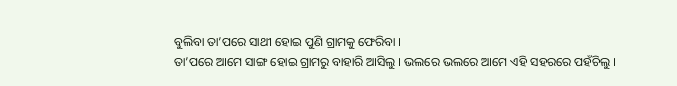ବୁଲିବା ତା’ପରେ ସାଥୀ ହୋଇ ପୁଣି ଗ୍ରାମକୁ ଫେରିବା ।
ତା’ପରେ ଆମେ ସାଙ୍ଗ ହୋଇ ଗ୍ରାମରୁ ବାହାରି ଆସିଲୁ । ଭଲରେ ଭଲରେ ଆମେ ଏହି ସହରରେ ପହଁଚିଲୁ ।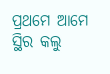ପ୍ରଥମେ ଆମେ ସ୍ଥିର କଲୁ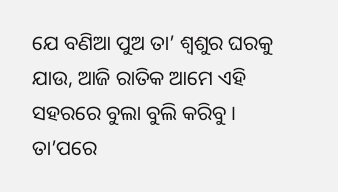ଯେ ବଣିଆ ପୁଅ ତା’ ଶ୍ୱଶୁର ଘରକୁ ଯାଉ, ଆଜି ରାତିକ ଆମେ ଏହି ସହରରେ ବୁଲା ବୁଲି କରିବୁ । ତା’ପରେ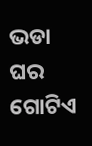ଭଡା ଘର ଗୋଟିଏ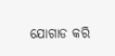ଯୋଗାଡ କରି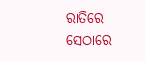ରାତିରେ ସେଠାରେ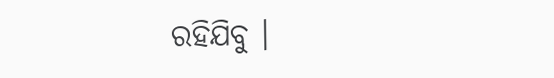ରହିଯିବୁ ।